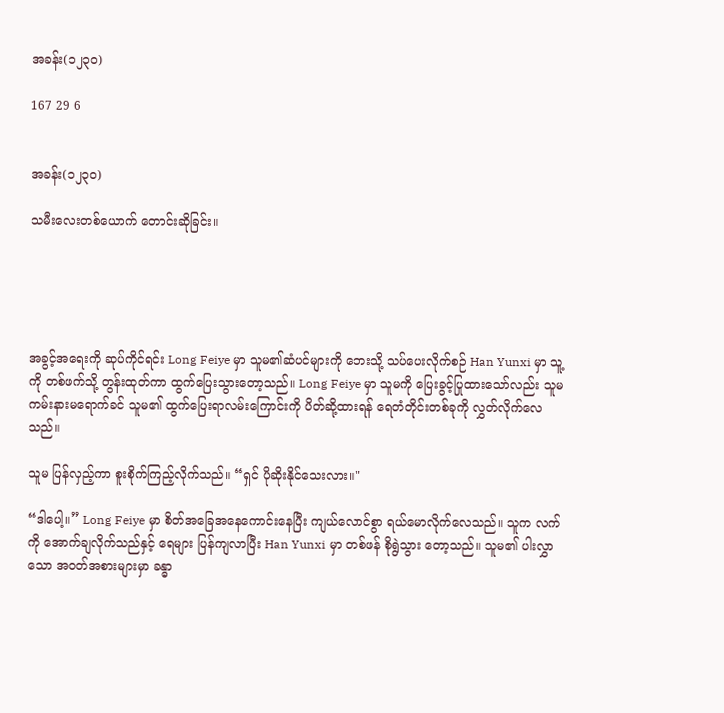အခန်း(၁၂၃၀)

167 29 6


အခန်း(၁၂၃၀)

သမီးလေးတစ်ယောက် တောင်းဆိုခြင်း။





အခွင့်အရေးကို ဆုပ်ကိုင်ရင်း Long Feiye မှာ သူမ၏ဆံပင်များကို ဘေးသို့ သပ်ပေးလိုက်စဉ် Han Yunxi မှာ သူ့ကို တစ်ဖက်သို့ တွန်းထုတ်ကာ ထွက်ပြေးသွားတော့သည်။ Long Feiye မှာ သူမကို ပြေးခွင့်ပြုထားသော်လည်း သူမ ကမ်းနားမရောက်ခင် သူမ၏ ထွက်ပြေးရာလမ်းကြောင်းကို ပိတ်ဆို့ထားရန် ရေတံတိုင်းတစ်ခုကို လွှတ်လိုက်လေသည်။

သူမ ပြန်လှည့်ကာ စူးစိုက်ကြည့်လိုက်သည်။ “ရှင် ပိုဆိုးနိုင်သေးလား။"

“ဒါပေါ့။” Long Feiye မှာ စိတ်အခြေအနေကောင်းနေပြီး ကျယ်လောင်စွာ ရယ်မောလိုက်လေသည်။ သူက လက်ကို အောက်ချလိုက်သည်နှင့် ရေများ ပြန်ကျလာပြီး Han Yunxi မှာ တစ်ဖန် စိုရွဲသွား တော့သည်။ သူမ၏ ပါးလွှာသော အဝတ်အစားများမှာ ခန္ဓာ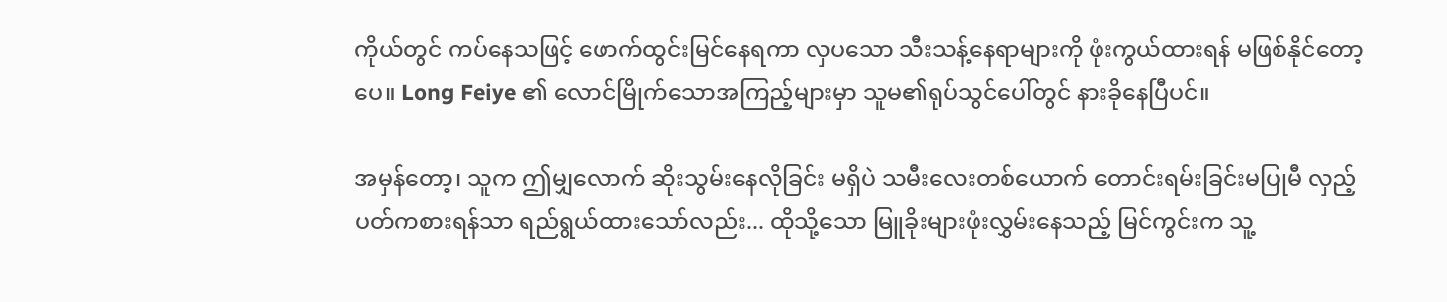ကိုယ်တွင် ကပ်နေသဖြင့် ဖောက်ထွင်းမြင်နေရကာ လှပသော သီးသန့်နေရာများကို ဖုံးကွယ်ထားရန် မဖြစ်နိုင်တော့ပေ။ Long Feiye ၏ လောင်မြိုက်သောအကြည့်များမှာ သူမ၏ရုပ်သွင်ပေါ်တွင် နားခိုနေပြီပင်။

အမှန်တော့၊ သူက ဤမျှလောက် ဆိုးသွမ်းနေလိုခြင်း မရှိပဲ သမီးလေးတစ်ယောက် တောင်းရမ်းခြင်းမပြုမီ လှည့်ပတ်ကစားရန်သာ ရည်ရွယ်ထားသော်လည်း... ထိုသို့သော မြူခိုးများဖုံးလွှမ်းနေသည့် မြင်ကွင်းက သူ့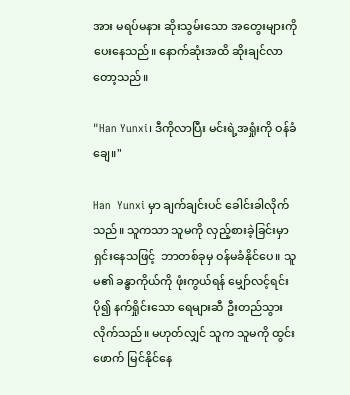အား မရပ်မနား ဆိုးသွမ်းသော အတွေးများကို ပေးနေသည်။ နောက်ဆုံးအထိ ဆိုးချင်လာတော့သည်။

"Han Yunxi၊ ဒီကိုလာပြီး မင်းရဲ့အရှုံးကို ဝန်ခံချေ။"

Han  Yunxi မှာ ချက်ချင်းပင် ခေါင်းခါလိုက်သည်။ သူကသာ သူမကို လှည့်စားခဲ့ခြင်းမှာ  ရှင်းနေသဖြင့်  ဘာတစ်ခုမှ ဝန်မခံနိုင်ပေ။ သူမ၏ ခန္ဓာကိုယ်ကို ဖုံးကွယ်ရန် မျှော်လင့်ရင်း ပို၍ နက်ရှိုင်းသော ရေများဆီ ဦးတည်သွားလိုက်သည်။ မဟုတ်လျှင် သူက သူမကို ထွင်းဖောက် မြင်နိုင်နေ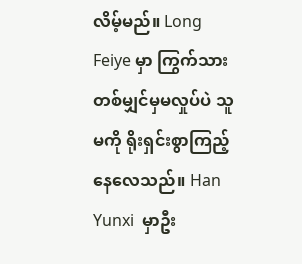လိမ့်မည်။ Long Feiye မှာ ကြွက်သားတစ်မျှင်မှမလှုပ်ပဲ သူမကို ရိုးရှင်းစွာကြည့်နေလေသည်။ Han Yunxi  မှာဦး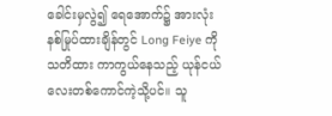ခေါင်းမှလွဲ၍ ရေအောက်၌ အားလုံးနစ်မြုပ်ထားချိန်တွင် Long Feiye ကို သတိထား ကာကွယ်နေသည့် ယုန်ငယ်လေးတစ်ကောင်ကဲ့သို့ပင်။ သူ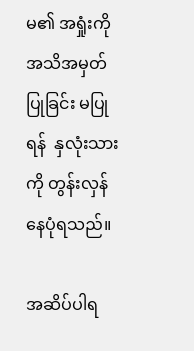မ၏ အရှုံးကို အသိအမှတ်ပြုခြင်း မပြုရန်  နှလုံးသားကို တွန်းလှန်နေပုံရသည်။

အဆိပ်ပါရ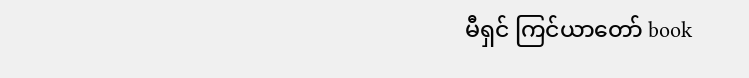မီရှင် ကြင်ယာတော် book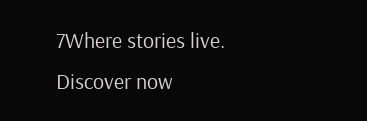7Where stories live. Discover now